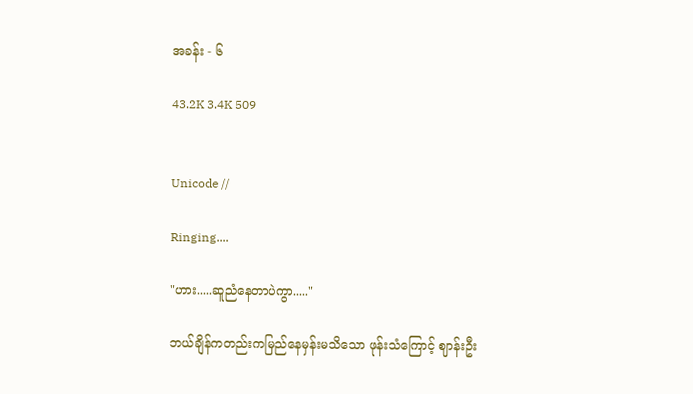အခန်း - ၆

43.2K 3.4K 509


Unicode //

Ringing....

"ဟား.....ဆူညံနေတာပဲကွာ....."

ဘယ်ချိန်ကတည်းကမြည်နေမှန်းမသိသော ဖုန်းသံကြောင့် ဈာန်းဦး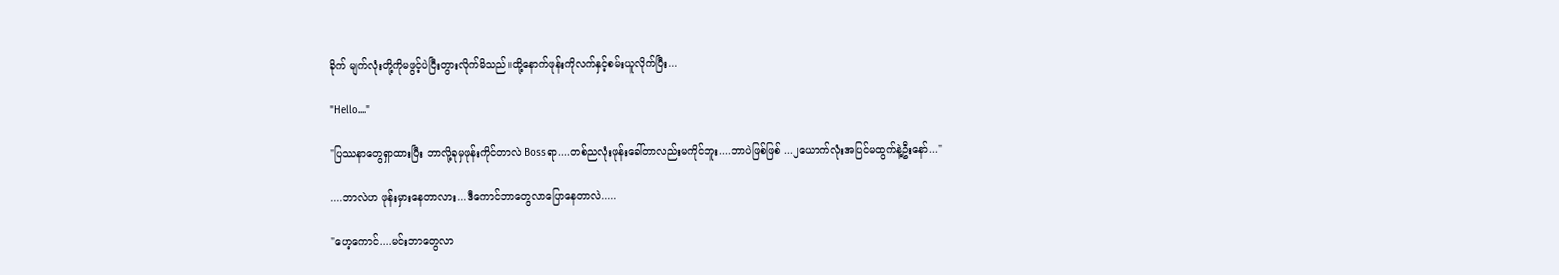ခိုက် မျက်လုံးတို့ကိုမဖွင့်ပဲငြီးတွားလိုက်မိသည်။ထို့နောက်ဖုန်းကိုလက်နှင့်စမ်းယူလိုက်ပြီး...

"Hello...."

"ပြဿနာတွေရှာထားပြီး ဘာလို့ခုမှဖုန်းကိုင်တာလဲ Bossရာ....တစ်ညလုံးဖုန်းခေါ်တာလည်းမကိုင်ဘူး....ဘာပဲဖြစ်ဖြစ် ...၂ယောက်လုံးအပြင်မထွက်နဲ့ဦးနော်..."

....ဘာလဲဟ ဖုန်းမှားနေတာလား...ဒီကောင်ဘာတွေလာပြောနေတာလဲ.....

"ဟေ့ကောင်....မင်းဘာတွေလာ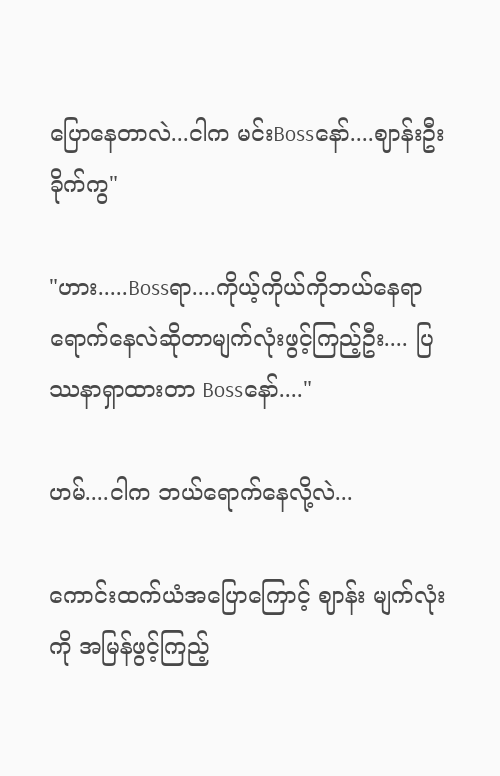ပြောနေတာလဲ...ငါက မင်းBossနော်....ဈာန်းဦးခိုက်ကွ"

"ဟား.....Bossရာ....ကိုယ့်ကိုယ်ကိုဘယ်နေရာရောက်နေလဲဆိုတာမျက်လုံးဖွင့်ကြည့်ဦး.... ပြဿနာရှာထားတာ Bossနော်...."

ဟမ်....ငါက ဘယ်ရောက်နေလို့လဲ...

ကောင်းထက်ယံအပြောကြောင့် ဈာန်း မျက်လုံးကို အမြန်ဖွင့်ကြည့်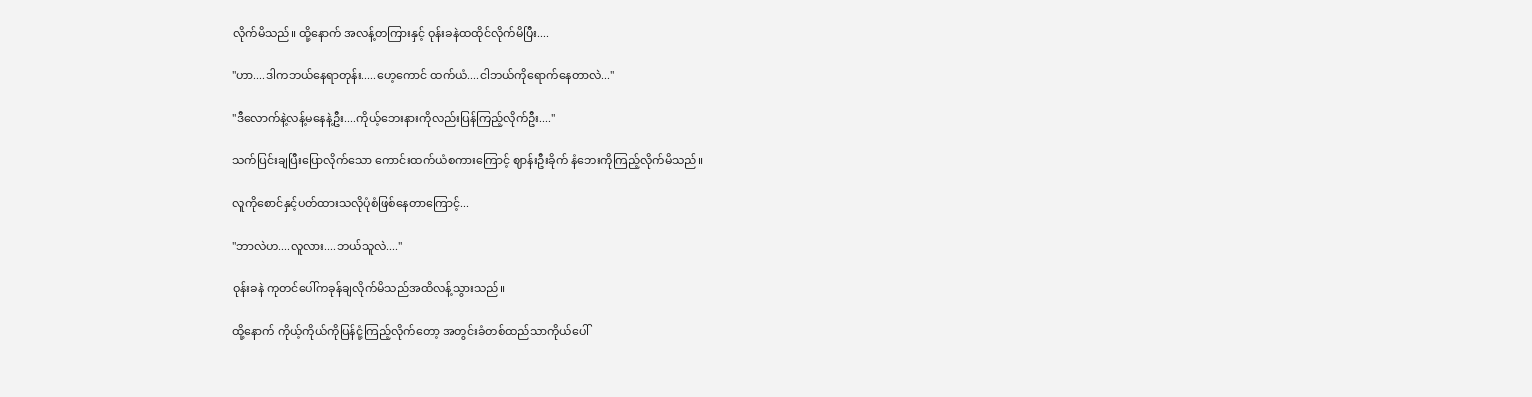လိုက်မိသည်။ ထို့နောက် အလန့်တကြားနှင့် ဝုန်းခနဲထထိုင်လိုက်မိပြီး....

"ဟာ....ဒါကဘယ်နေရာတုန်း.....ဟေ့ကောင် ထက်ယံ....ငါဘယ်ကိုရောက်နေတာလဲ..."

"ဒီလောက်နဲ့လန့်မနေနဲ့ဦး....ကိုယ့်ဘေးနားကိုလည်းပြန်ကြည့်လိုက်ဦး...."

သက်ပြင်းချပြီးပြောလိုက်သော ကောင်းထက်ယံစကားကြောင့် ဈာန်းဦးခိုက် နံဘေးကိုကြည့်လိုက်မိသည်။

လူကိုစောင်နှင့်ပတ်ထားသလိုပုံစံဖြစ်နေတာကြောင့်...

"ဘာလဲဟ....လူလား....ဘယ်သူလဲ...."

ဝုန်းခနဲ ကုတင်ပေါ်ကခုန်ချလိုက်မိသည်အထိလန့်သွားသည်။

ထို့နောက် ကိုယ့်ကိုယ်ကိုပြန်ငုံ့ကြည့်လိုက်တော့ အတွင်းခံတစ်ထည်သာကိုယ်ပေါ်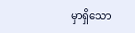မှာရှိသော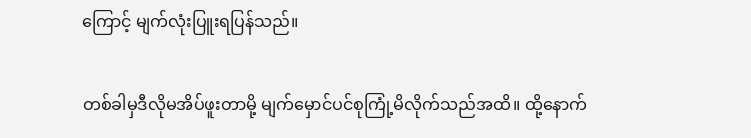ကြောင့် မျက်လုံးပြူးရပြန်သည်။

တစ်ခါမှဒီလိုမအိပ်ဖူးတာမို့ မျက်မှောင်ပင်စုကြုံ့မိလိုက်သည်အထိ။ ထို့နောက်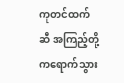ကုတင်ထက်ဆီ အကြည့်တို့ကရောက်သွား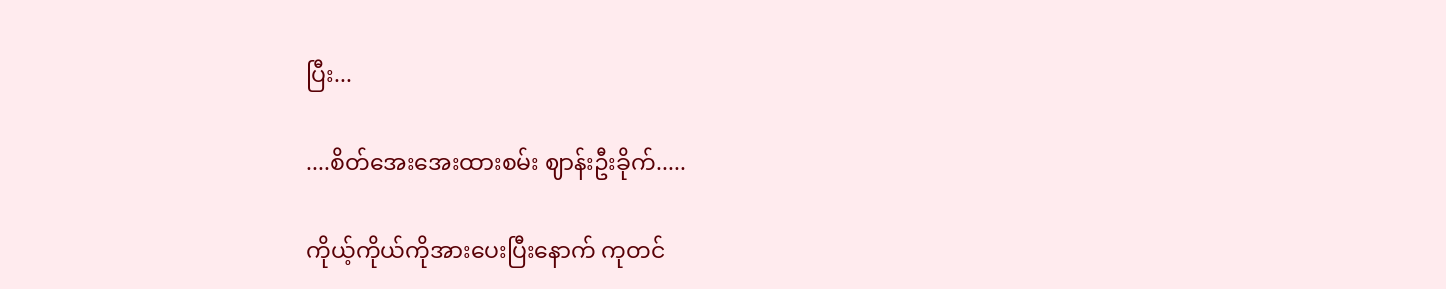ပြီး...

....စိတ်အေးအေးထားစမ်း ဈာန်းဦးခိုက်.....

ကိုယ့်ကိုယ်ကိုအားပေးပြီးနောက် ကုတင်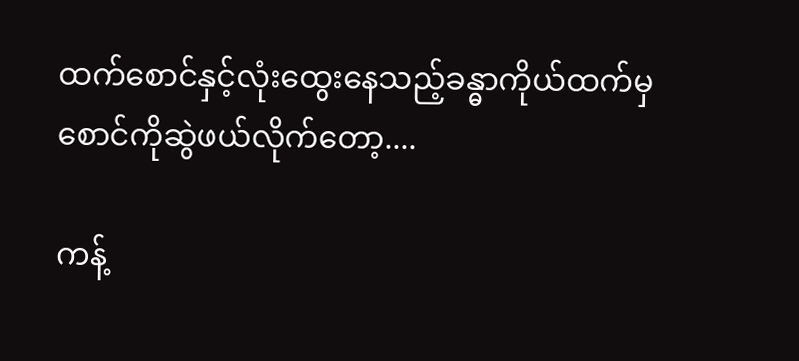ထက်စောင်နှင့်လုံးထွေးနေသည့်ခန္ဓာကိုယ်ထက်မှ စောင်ကိုဆွဲဖယ်လိုက်တော့....

ကန့်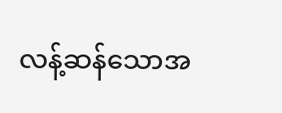လန့်ဆန်သောအ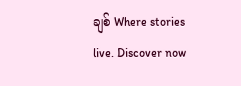ချစ် Where stories live. Discover now